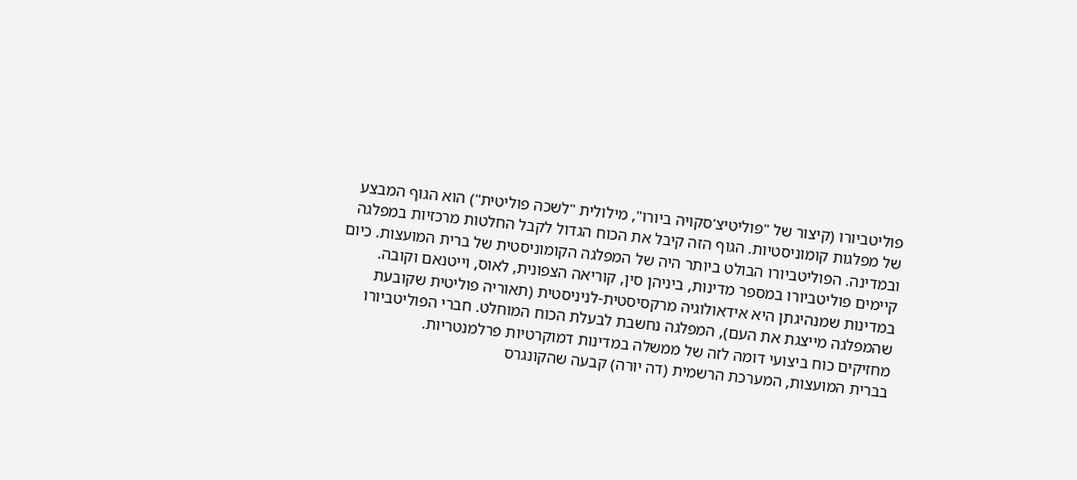פוליטביורו (קיצור של "פוליטיצ'סקויה ביורו", מילולית "לשכה פוליטית") הוא הגוף המבצע של מפלגות קומוניסטיות. הגוף הזה קיבל את הכוח הגדול לקבל החלטות מרכזיות במפלגה ובמדינה. הפוליטביורו הבולט ביותר היה של המפלגה הקומוניסטית של ברית המועצות. כיום קיימים פוליטביורו במספר מדינות, ביניהן סין, קוריאה הצפונית, לאוס, וייטנאם וקובה.
במדינות שמנהיגתן היא אידאולוגיה מרקסיסטית-לניניסטית (תאוריה פוליטית שקובעת שהמפלגה מייצגת את העם), המפלגה נחשבת לבעלת הכוח המוחלט. חברי הפוליטביורו מחזיקים כוח ביצועי דומה לזה של ממשלה במדינות דמוקרטיות פרלמנטריות.
בברית המועצות, המערכת הרשמית (דה יורה) קבעה שהקונגרס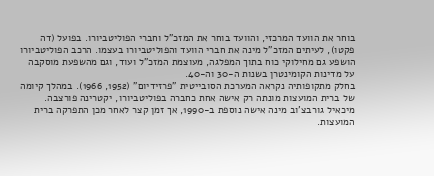בוחר את הוועד המרכזי, והוועד בוחר את המזכ"ל וחברי הפוליטביורו. בפועל (דה פקטו), לעיתים המזכ"ל מינה את חברי הוועד והפוליטביורו בעצמו. הרכב הפוליטביורו הושפע גם מחילוקי כוח בתוך המפלגה, מעוצמת המזכ"ל ועוד, וגם מהשפעת מוסקבה על מדינות הקומינטרן בשנות ה-30 וה-40.
בחלק מתקופותיה נקראה המערכת הסובייטית "פרזידיום" (1952, 1966). במהלך קיומה של ברית המועצות מונתה רק אישה אחת כחברה בפוליטביורו, יקטרינה פורצבה. מיכאיל גורבצ'וב מינה אישה נוספת ב-1990, אך זמן קצר לאחר מכן התפרקה ברית המועצות.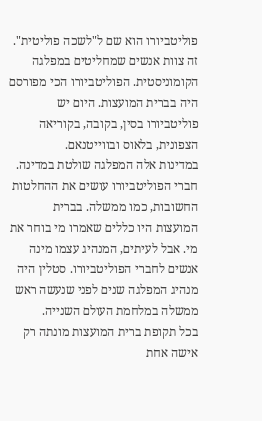פוליטביורו הוא שם ל"לשכה פוליטית". זה צוות אנשים שמחליטים במפלגה הקומוניסטית. הפוליטביורו הכי מפורסם היה בברית המועצות. היום יש פוליטביורו בסין, בקובה, בקוריאה הצפונית, בלאוס ובווייטנאם.
במדינות אלה המפלגה שולטת במדינה. חברי הפוליטביורו עושים את ההחלטות החשובות, כמו ממשלה. בברית המועצות היו כללים שאמרו מי בוחר את מי. אבל לעיתים, המנהיג עצמו מינה אנשים לחברי הפוליטביורו. סטלין היה מנהיג המפלגה שנים לפני שנעשה ראש ממשלה במלחמת העולם השנייה.
בכל תקופת ברית המועצות מונתה רק אישה אחת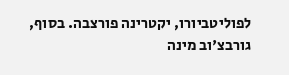לפוליטביורו, יקטרינה פורצבה. בסוף, גורבצ'וב מינה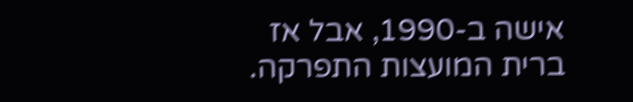אישה ב-1990, אבל אז ברית המועצות התפרקה.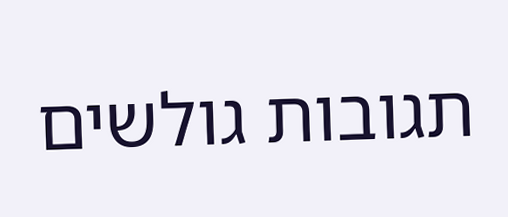תגובות גולשים